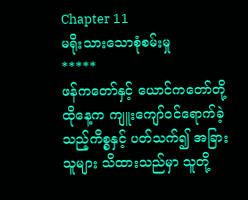Chapter 11
မရိုးသားသောစုံစမ်းမှု
*****
ဖန်ကတော်နှင့် ယောင်ကတော်တို့ ထိုနေ့က ကျူးကျော်ဝင်ရောက်ခဲ့သည့်ကိစ္စနှင့် ပတ်သက်၍ အခြားသူများ သိထားသည်မှာ သူတို့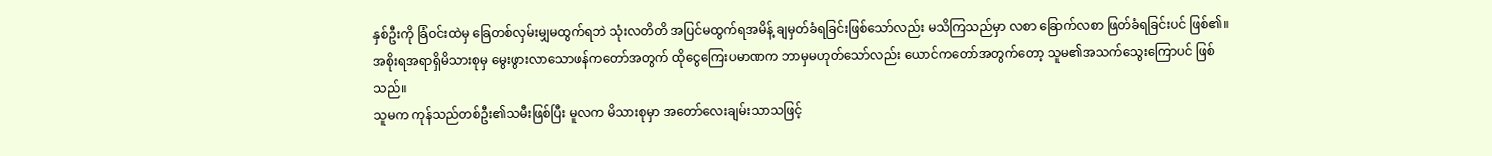နှစ်ဦးကို ခြံဝင်းထဲမှ ခြေတစ်လှမ်းမျှမထွက်ရဘဲ သုံးလတိတိ အပြင်မထွက်ရအမိန့် ချမှတ်ခံရခြင်းဖြစ်သော်လည်း မသိကြသည်မှာ လစာ ခြောက်လစာ ဖြတ်ခံရခြင်းပင် ဖြစ်၏။
အစိုးရအရာရှိမိသားစုမှ မွေးဖွားလာသောဖန်ကတော်အတွက် ထိုငွေကြေးပမာဏက ဘာမှမဟုတ်သော်လည်း ယောင်ကတော်အတွက်တော့ သူမ၏အသက်သွေးကြောပင် ဖြစ်သည်။
သူမက ကုန်သည်တစ်ဦး၏သမီးဖြစ်ပြီး မူလက မိသားစုမှာ အတော်လေးချမ်းသာသဖြင့်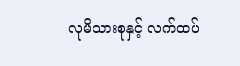လုမိသားစုနှင့် လက်ထပ်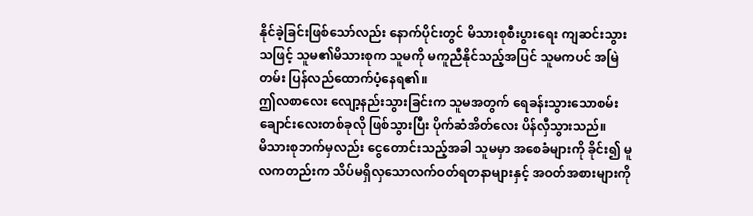နိုင်ခဲ့ခြင်းဖြစ်သော်လည်း နောက်ပိုင်းတွင် မိသားစုစီးပွားရေး ကျဆင်းသွားသဖြင့် သူမ၏မိသားစုက သူမကို မကူညီနိုင်သည့်အပြင် သူမကပင် အမြဲတမ်း ပြန်လည်ထောက်ပံ့နေရ၏။
ဤလစာလေး လျော့နည်းသွားခြင်းက သူမအတွက် ရေခန်းသွားသောစမ်းချောင်းလေးတစ်ခုလို ဖြစ်သွားပြီး ပိုက်ဆံအိတ်လေး ပိန်လှီသွားသည်။
မိသားစုဘက်မှလည်း ငွေတောင်းသည့်အခါ သူမမှာ အစေခံများကို ခိုင်း၍ မူလကတည်းက သိပ်မရှိလှသောလက်ဝတ်ရတနာများနှင့် အဝတ်အစားများကို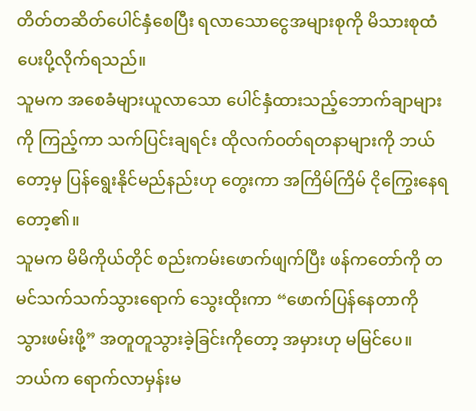တိတ်တဆိတ်ပေါင်နှံစေပြီး ရလာသောငွေအများစုကို မိသားစုထံ ပေးပို့လိုက်ရသည်။
သူမက အစေခံများယူလာသော ပေါင်နှံထားသည့်ဘောက်ချာများကို ကြည့်ကာ သက်ပြင်းချရင်း ထိုလက်ဝတ်ရတနာများကို ဘယ်တော့မှ ပြန်ရွေးနိုင်မည်နည်းဟု တွေးကာ အကြိမ်ကြိမ် ငိုကြွေးနေရတော့၏။
သူမက မိမိကိုယ်တိုင် စည်းကမ်းဖောက်ဖျက်ပြီး ဖန်ကတော်ကို တမင်သက်သက်သွားရောက် သွေးထိုးကာ “ဖောက်ပြန်နေတာကို သွားဖမ်းဖို့” အတူတူသွားခဲ့ခြင်းကိုတော့ အမှားဟု မမြင်ပေ။
ဘယ်က ရောက်လာမှန်းမ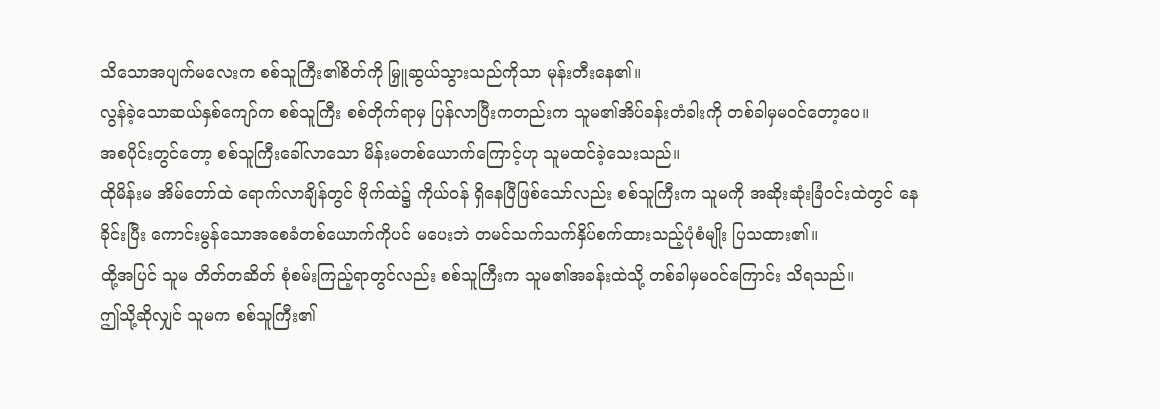သိသောအပျက်မလေးက စစ်သူကြီး၏စိတ်ကို မြှူဆွယ်သွားသည်ကိုသာ မုန်းတီးနေ၏။
လွန်ခဲ့သောဆယ်နှစ်ကျော်က စစ်သူကြီး စစ်တိုက်ရာမှ ပြန်လာပြီးကတည်းက သူမ၏အိပ်ခန်းတံခါးကို တစ်ခါမှမဝင်တော့ပေ။
အစပိုင်းတွင်တော့ စစ်သူကြီးခေါ်လာသော မိန်းမတစ်ယောက်ကြောင့်ဟု သူမထင်ခဲ့သေးသည်။
ထိုမိန်းမ အိမ်တော်ထဲ ရောက်လာချိန်တွင် ဗိုက်ထဲ၌ ကိုယ်ဝန် ရှိနေပြီဖြစ်သော်လည်း စစ်သူကြီးက သူမကို အဆိုးဆုံးခြံဝင်းထဲတွင် နေခိုင်းပြီး ကောင်းမွန်သောအစေခံတစ်ယောက်ကိုပင် မပေးဘဲ တမင်သက်သက်နှိပ်စက်ထားသည့်ပုံစံမျိုး ပြသထား၏။
ထို့အပြင် သူမ တိတ်တဆိတ် စုံစမ်းကြည့်ရာတွင်လည်း စစ်သူကြီးက သူမ၏အခန်းထဲသို့ တစ်ခါမှမဝင်ကြောင်း သိရသည်။
ဤသို့ဆိုလျှင် သူမက စစ်သူကြီး၏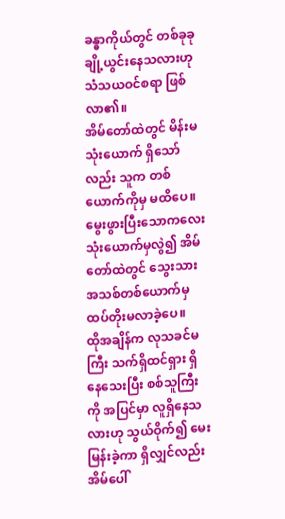ခန္ဓာကိုယ်တွင် တစ်ခုခုချို့ယွင်းနေသလားဟု သံသယဝင်စရာ ဖြစ်လာ၏။
အိမ်တော်ထဲတွင် မိန်းမသုံးယောက် ရှိသော်လည်း သူက တစ်ယောက်ကိုမှ မထိပေ။
မွေးဖွားပြီးသောကလေးသုံးယောက်မှလွဲ၍ အိမ်တော်ထဲတွင် သွေးသားအသစ်တစ်ယောက်မှ ထပ်တိုးမလာခဲ့ပေ။
ထိုအချိန်က လုသခင်မကြီး သက်ရှိထင်ရှား ရှိနေသေးပြီး စစ်သူကြီးကို အပြင်မှာ လူရှိနေသလားဟု သွယ်ဝိုက်၍ မေးမြန်းခဲ့ကာ ရှိလျှင်လည်း အိမ်ပေါ်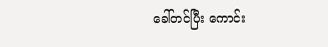ခေါ်တင်ပြီး ကောင်း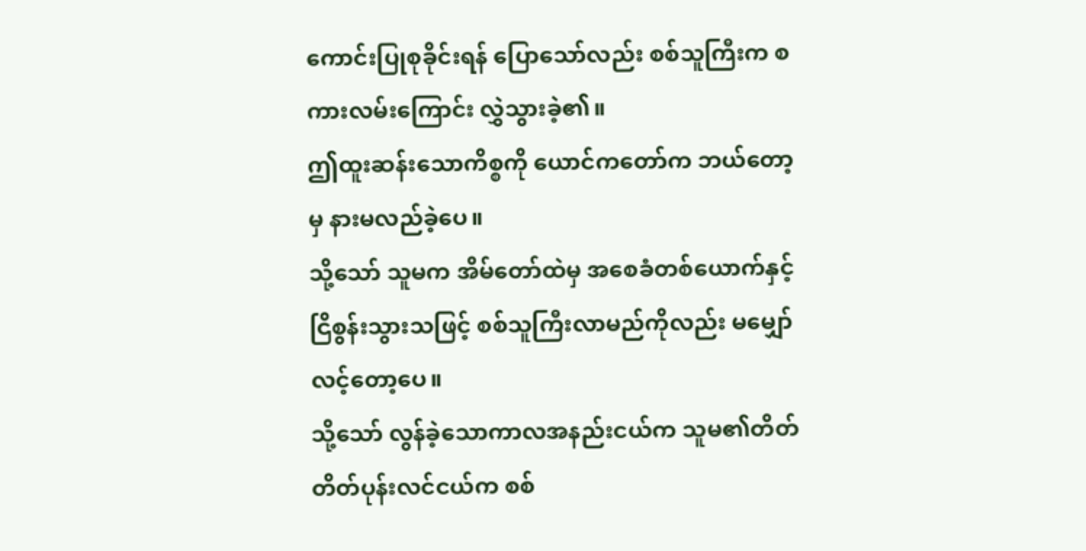ကောင်းပြုစုခိုင်းရန် ပြောသော်လည်း စစ်သူကြီးက စကားလမ်းကြောင်း လွှဲသွားခဲ့၏။
ဤထူးဆန်းသောကိစ္စကို ယောင်ကတော်က ဘယ်တော့မှ နားမလည်ခဲ့ပေ။
သို့သော် သူမက အိမ်တော်ထဲမှ အစေခံတစ်ယောက်နှင့် ငြိစွန်းသွားသဖြင့် စစ်သူကြီးလာမည်ကိုလည်း မမျှော်လင့်တော့ပေ။
သို့သော် လွန်ခဲ့သောကာလအနည်းငယ်က သူမ၏တိတ်တိတ်ပုန်းလင်ငယ်က စစ်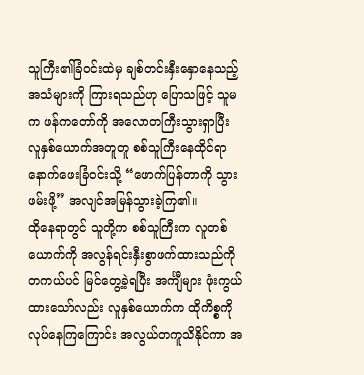သူကြီး၏ခြံဝင်းထဲမှ ချစ်တင်းနှီးနှောနေသည့်အသံများကို ကြားရသည်ဟု ပြောသဖြင့် သူမက ဖန်ကတော်ကို အလောတကြီးသွားရှာပြီး လူနှစ်ယောက်အတူတူ စစ်သူကြီးနေထိုင်ရာ နောက်ဖေးခြံဝင်းသို့ “ဖောက်ပြန်တာကို သွားဖမ်းဖို့” အလျင်အမြန်သွားခဲ့ကြ၏။
ထိုနေရာတွင် သူတို့က စစ်သူကြီးက လူတစ်ယောက်ကို အလွန်ရင်းနှီးစွာဖက်ထားသည်ကို တကယ်ပင် မြင်တွေ့ခဲ့ရပြီး အင်္ကျီများ ဖုံးကွယ်ထားသော်လည်း လူနှစ်ယောက်က ထိုကိစ္စကို လုပ်နေကြကြောင်း အလွယ်တကူသိနိုင်ကာ အ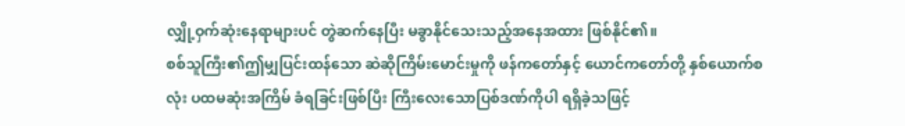လျှို့ဝှက်ဆုံးနေရာများပင် တွဲဆက်နေပြီး မခွာနိုင်သေးသည့်အနေအထား ဖြစ်နိုင်၏။
စစ်သူကြီး၏ဤမျှပြင်းထန်သော ဆဲဆိုကြိမ်းမောင်းမှုကို ဖန်ကတော်နှင့် ယောင်ကတော်တို့ နှစ်ယောက်စလုံး ပထမဆုံးအကြိမ် ခံရခြင်းဖြစ်ပြီး ကြီးလေးသောပြစ်ဒဏ်ကိုပါ ရရှိခဲ့သဖြင့်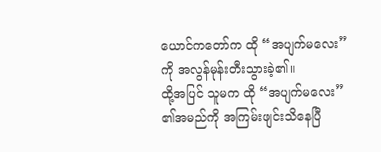ယောင်ကတော်က ထို “အပျက်မလေး” ကို အလွန်မုန်းတီးသွားခဲ့၏။
ထို့အပြင် သူမက ထို “အပျက်မလေး” ၏အမည်ကို အကြမ်းဖျင်းသိနေပြီ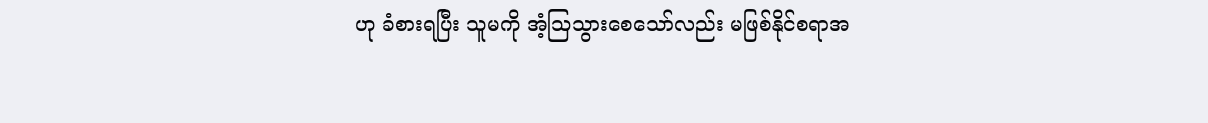ဟု ခံစားရပြီး သူမကို အံ့ဩသွားစေသော်လည်း မဖြစ်နိုင်စရာအ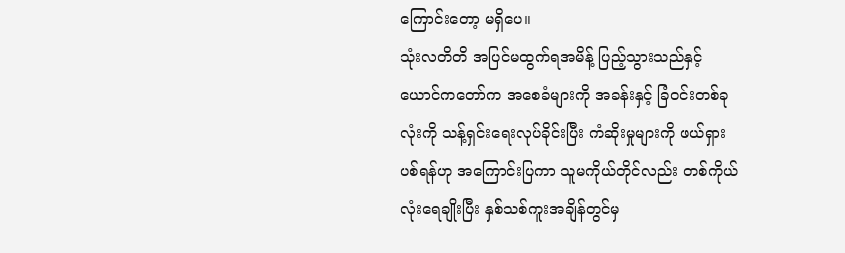ကြောင်းတော့ မရှိပေ။
သုံးလတိတိ အပြင်မထွက်ရအမိန့် ပြည့်သွားသည်နှင့် ယောင်ကတော်က အစေခံများကို အခန်းနှင့် ခြံဝင်းတစ်ခုလုံးကို သန့်ရှင်းရေးလုပ်ခိုင်းပြီး ကံဆိုးမှုများကို ဖယ်ရှားပစ်ရန်ဟု အကြောင်းပြကာ သူမကိုယ်တိုင်လည်း တစ်ကိုယ်လုံးရေချိုးပြီး နှစ်သစ်ကူးအချိန်တွင်မှ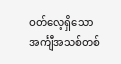ဝတ်လေ့ရှိသောအင်္ကျီအသစ်တစ်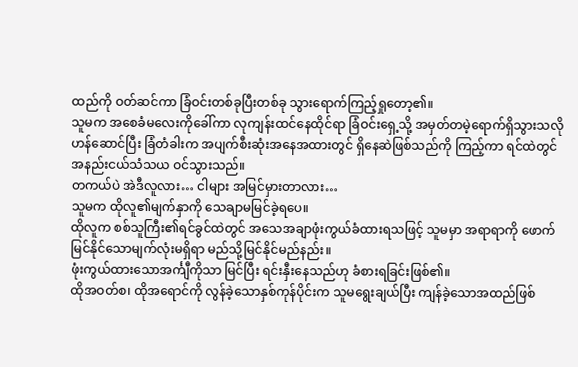ထည်ကို ဝတ်ဆင်ကာ ခြံဝင်းတစ်ခုပြီးတစ်ခု သွားရောက်ကြည့်ရှုတော့၏။
သူမက အစေခံမလေးကိုခေါ်ကာ လုကျန်းထင်နေထိုင်ရာ ခြံဝင်းရှေ့သို့ အမှတ်တမဲ့ရောက်ရှိသွားသလို ဟန်ဆောင်ပြီး ခြံတံခါးက အပျက်စီးဆုံးအနေအထားတွင် ရှိနေဆဲဖြစ်သည်ကို ကြည့်ကာ ရင်ထဲတွင် အနည်းငယ်သံသယ ဝင်သွားသည်။
တကယ်ပဲ အဲဒီလူလား… ငါများ အမြင်မှားတာလား…
သူမက ထိုလူ၏မျက်နှာကို သေချာမမြင်ခဲ့ရပေ။
ထိုလူက စစ်သူကြီး၏ရင်ခွင်ထဲတွင် အသေအချာဖုံးကွယ်ခံထားရသဖြင့် သူမမှာ အရာရာကို ဖောက်မြင်နိုင်သောမျက်လုံးမရှိရာ မည်သို့မြင်နိုင်မည်နည်း။
ဖုံးကွယ်ထားသောအင်္ကျီကိုသာ မြင်ပြီး ရင်းနှီးနေသည်ဟု ခံစားရခြင်းဖြစ်၏။
ထိုအဝတ်စ၊ ထိုအရောင်ကို လွန်ခဲ့သောနှစ်ကုန်ပိုင်းက သူမရွေးချယ်ပြီး ကျန်ခဲ့သောအထည်ဖြစ်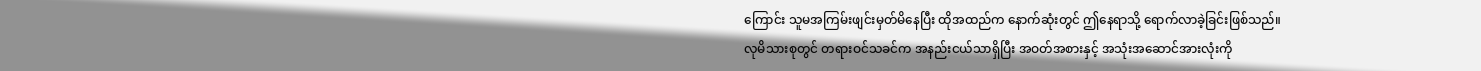ကြောင်း သူမအကြမ်းဖျင်းမှတ်မိနေပြီး ထိုအထည်က နောက်ဆုံးတွင် ဤနေရာသို့ ရောက်လာခဲ့ခြင်းဖြစ်သည်။
လုမိသားစုတွင် တရားဝင်သခင်က အနည်းငယ်သာရှိပြီး အဝတ်အစားနှင့် အသုံးအဆောင်အားလုံးကို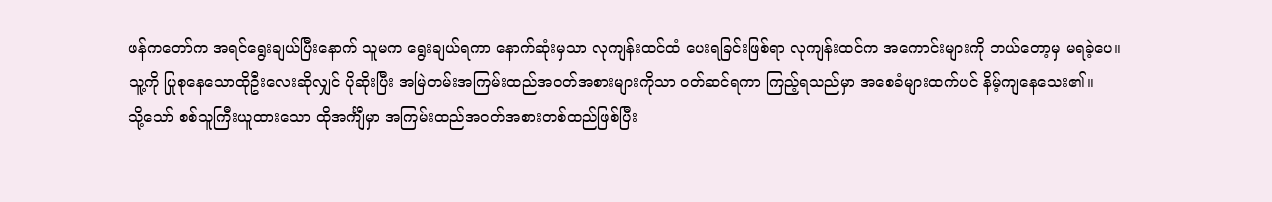ဖန်ကတော်က အရင်ရွေးချယ်ပြီးနောက် သူမက ရွေးချယ်ရကာ နောက်ဆုံးမှသာ လုကျန်းထင်ထံ ပေးရခြင်းဖြစ်ရာ လုကျန်းထင်က အကောင်းများကို ဘယ်တော့မှ မရခဲ့ပေ။
သူ့ကို ပြုစုနေသောထိုဦးလေးဆိုလျှင် ပိုဆိုးပြီး အမြဲတမ်းအကြမ်းထည်အဝတ်အစားများကိုသာ ဝတ်ဆင်ရကာ ကြည့်ရသည်မှာ အစေခံများထက်ပင် နိမ့်ကျနေသေး၏။
သို့သော် စစ်သူကြီးယူထားသော ထိုအင်္ကျီမှာ အကြမ်းထည်အဝတ်အစားတစ်ထည်ဖြစ်ပြီး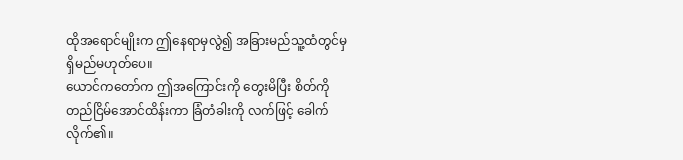ထိုအရောင်မျိုးက ဤနေရာမှလွဲ၍ အခြားမည်သူ့ထံတွင်မှ ရှိမည်မဟုတ်ပေ။
ယောင်ကတော်က ဤအကြောင်းကို တွေးမိပြီး စိတ်ကို တည်ငြိမ်အောင်ထိန်းကာ ခြံတံခါးကို လက်ဖြင့် ခေါက်လိုက်၏။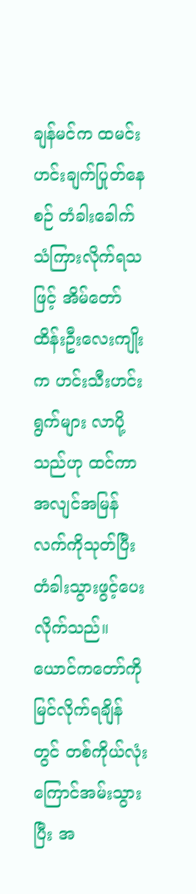ချန်မင်က ထမင်းဟင်းချက်ပြုတ်နေစဉ် တံခါးခေါက်သံကြားလိုက်ရသဖြင့် အိမ်တော်ထိန်းဦးလေးကျိုးက ဟင်းသီးဟင်းရွက်များ လာပို့သည်ဟု ထင်ကာ အလျင်အမြန်လက်ကိုသုတ်ပြီး တံခါးသွားဖွင့်ပေးလိုက်သည်။
ယောင်ကတော်ကို မြင်လိုက်ရချိန်တွင် တစ်ကိုယ်လုံးကြောင်အမ်းသွားပြီး အ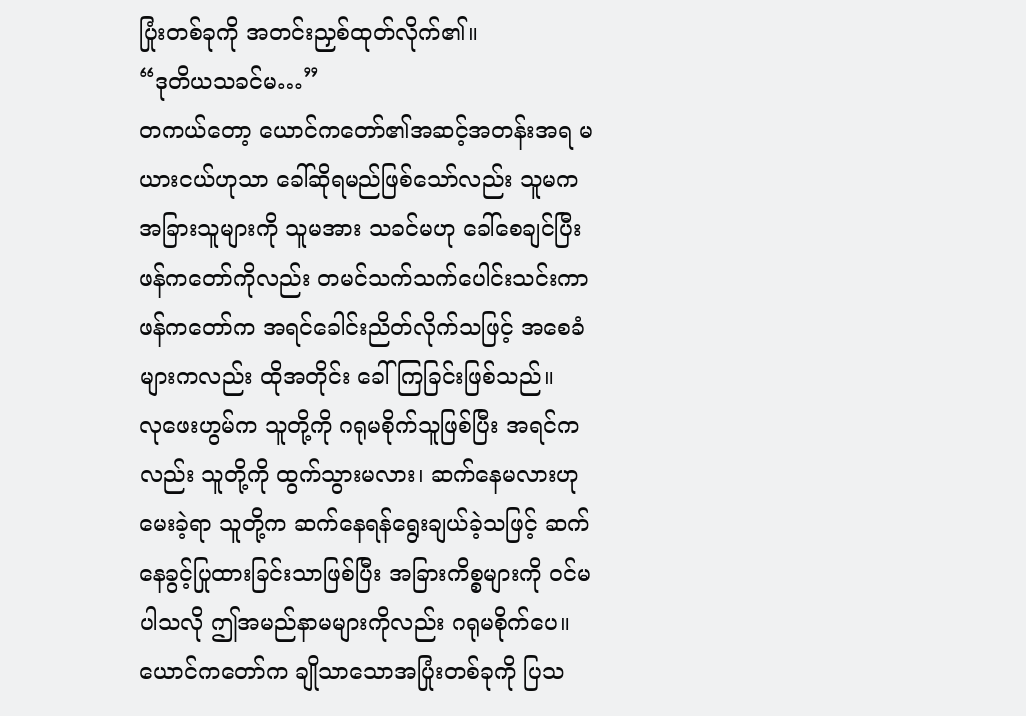ပြုံးတစ်ခုကို အတင်းညှစ်ထုတ်လိုက်၏။
“ဒုတိယသခင်မ…”
တကယ်တော့ ယောင်ကတော်၏အဆင့်အတန်းအရ မယားငယ်ဟုသာ ခေါ်ဆိုရမည်ဖြစ်သော်လည်း သူမက အခြားသူများကို သူမအား သခင်မဟု ခေါ်စေချင်ပြီး ဖန်ကတော်ကိုလည်း တမင်သက်သက်ပေါင်းသင်းကာ ဖန်ကတော်က အရင်ခေါင်းညိတ်လိုက်သဖြင့် အစေခံများကလည်း ထိုအတိုင်း ခေါ်ကြခြင်းဖြစ်သည်။
လုဖေးဟွမ်က သူတို့ကို ဂရုမစိုက်သူဖြစ်ပြီး အရင်ကလည်း သူတို့ကို ထွက်သွားမလား၊ ဆက်နေမလားဟု မေးခဲ့ရာ သူတို့က ဆက်နေရန်ရွေးချယ်ခဲ့သဖြင့် ဆက်နေခွင့်ပြုထားခြင်းသာဖြစ်ပြီး အခြားကိစ္စများကို ဝင်မပါသလို ဤအမည်နာမများကိုလည်း ဂရုမစိုက်ပေ။
ယောင်ကတော်က ချိုသာသောအပြုံးတစ်ခုကို ပြသ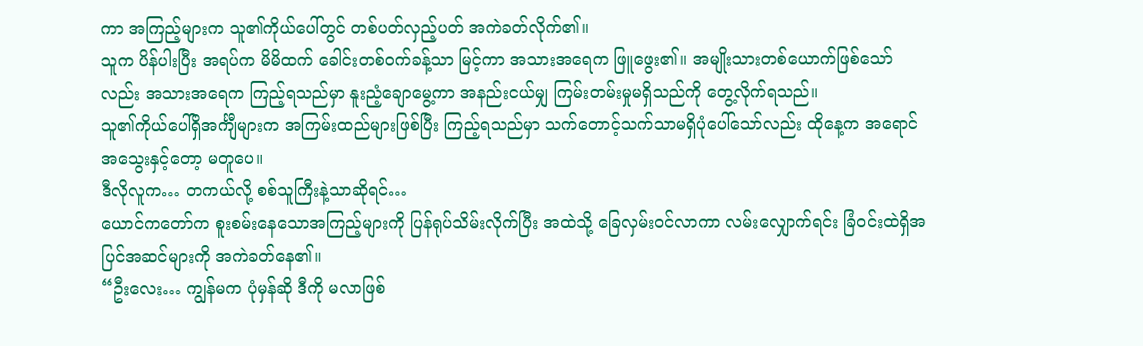ကာ အကြည့်များက သူ၏ကိုယ်ပေါ်တွင် တစ်ပတ်လှည့်ပတ် အကဲခတ်လိုက်၏။
သူက ပိန်ပါးပြီး အရပ်က မိမိထက် ခေါင်းတစ်ဝက်ခန့်သာ မြင့်ကာ အသားအရေက ဖြူဖွေး၏။ အမျိုးသားတစ်ယောက်ဖြစ်သော်လည်း အသားအရေက ကြည့်ရသည်မှာ နူးညံ့ချောမွေ့ကာ အနည်းငယ်မျှ ကြမ်းတမ်းမှုမရှိသည်ကို တွေ့လိုက်ရသည်။
သူ၏ကိုယ်ပေါ်ရှိအင်္ကျီများက အကြမ်းထည်များဖြစ်ပြီး ကြည့်ရသည်မှာ သက်တောင့်သက်သာမရှိပုံပေါ်သော်လည်း ထိုနေ့က အရောင်အသွေးနှင့်တော့ မတူပေ။
ဒီလိုလူက… တကယ်လို့ စစ်သူကြီးနဲ့သာဆိုရင်…
ယောင်ကတော်က စူးစမ်းနေသောအကြည့်များကို ပြန်ရုပ်သိမ်းလိုက်ပြီး အထဲသို့ ခြေလှမ်းဝင်လာကာ လမ်းလျှောက်ရင်း ခြံဝင်းထဲရှိအပြင်အဆင်များကို အကဲခတ်နေ၏။
“ဦးလေး… ကျွန်မက ပုံမှန်ဆို ဒီကို မလာဖြစ်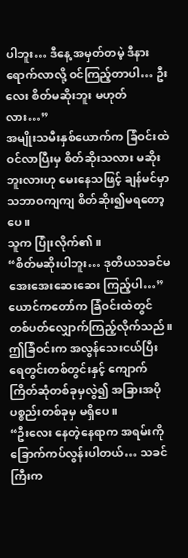ပါဘူး… ဒီနေ့ အမှတ်တမဲ့ ဒီနားရောက်လာလို့ ဝင်ကြည့်တာပါ… ဦးလေး စိတ်မဆိုးဘူး မဟုတ်လား…”
အမျိုးသမီးနှစ်ယောက်က ခြံဝင်းထဲဝင်လာပြီးမှ စိတ်ဆိုးသလား မဆိုးဘူးလားဟု မေးနေသဖြင့် ချန်မင်မှာ သဘာဝကျကျ စိတ်ဆိုး၍မရတော့ပေ။
သူက ပြုံးလိုက်၏။
“စိတ်မဆိုးပါဘူး… ဒုတိယသခင်မ အေးအေးဆေးဆေး ကြည့်ပါ…”
ယောင်ကတော်က ခြံဝင်းထဲတွင် တစ်ပတ်လျှောက်ကြည့်လိုက်သည်။
ဤခြံဝင်းက အလွန်သေးငယ်ပြီး ရေတွင်းတစ်တွင်းနှင့် ကျောက်ကြိတ်ဆုံတစ်ခုမှလွဲ၍ အခြားအပိုပစ္စည်းတစ်ခုမှ မရှိပေ။
“ဦးလေး နေတဲ့နေရာက အရမ်းကို ခြောက်ကပ်လွန်းပါတယ်… သခင်ကြီးက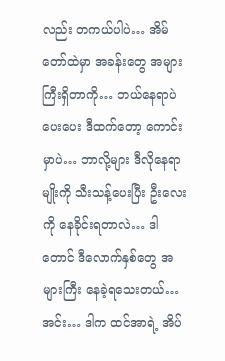လည်း တကယ်ပါပဲ… အိမ်တော်ထဲမှာ အခန်းတွေ အများကြီးရှိတာကို… ဘယ်နေရာပဲပေးပေး ဒီထက်တော့ ကောင်းမှာပဲ… ဘာလို့များ ဒီလိုနေရာမျိုးကို သီးသန့်ပေးပြီး ဦးလေးကို နေခိုင်းရတာလဲ… ဒါတောင် ဒီလောက်နှစ်တွေ အများကြီး နေခဲ့ရသေးတယ်… အင်း… ဒါက ထင်အာရဲ့ အိပ်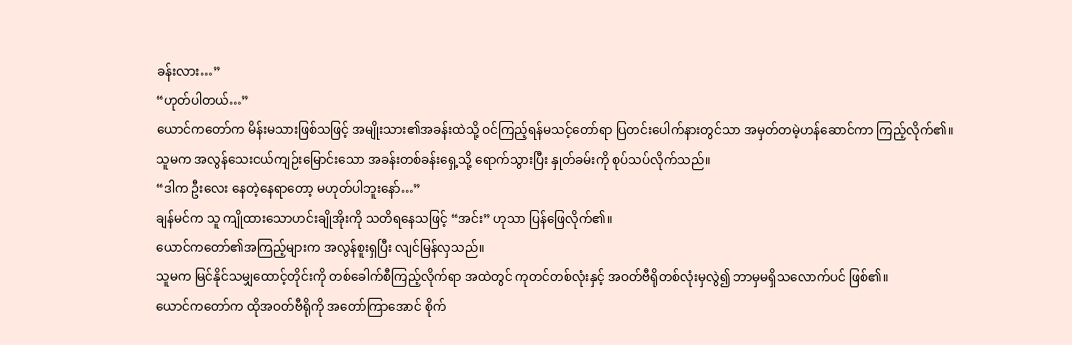ခန်းလား…”
“ဟုတ်ပါတယ်…”
ယောင်ကတော်က မိန်းမသားဖြစ်သဖြင့် အမျိုးသား၏အခန်းထဲသို့ ဝင်ကြည့်ရန်မသင့်တော်ရာ ပြတင်းပေါက်နားတွင်သာ အမှတ်တမဲ့ဟန်ဆောင်ကာ ကြည့်လိုက်၏။
သူမက အလွန်သေးငယ်ကျဉ်းမြောင်းသော အခန်းတစ်ခန်းရှေ့သို့ ရောက်သွားပြီး နှုတ်ခမ်းကို စုပ်သပ်လိုက်သည်။
“ဒါက ဦးလေး နေတဲ့နေရာတော့ မဟုတ်ပါဘူးနော်…”
ချန်မင်က သူ ကျိုထားသောဟင်းချိုအိုးကို သတိရနေသဖြင့် “အင်း” ဟုသာ ပြန်ဖြေလိုက်၏။
ယောင်ကတော်၏အကြည့်များက အလွန်စူးရှပြီး လျင်မြန်လှသည်။
သူမက မြင်နိုင်သမျှထောင့်တိုင်းကို တစ်ခေါက်စီကြည့်လိုက်ရာ အထဲတွင် ကုတင်တစ်လုံးနှင့် အဝတ်ဗီရိုတစ်လုံးမှလွဲ၍ ဘာမှမရှိသလောက်ပင် ဖြစ်၏။
ယောင်ကတော်က ထိုအဝတ်ဗီရိုကို အတော်ကြာအောင် စိုက်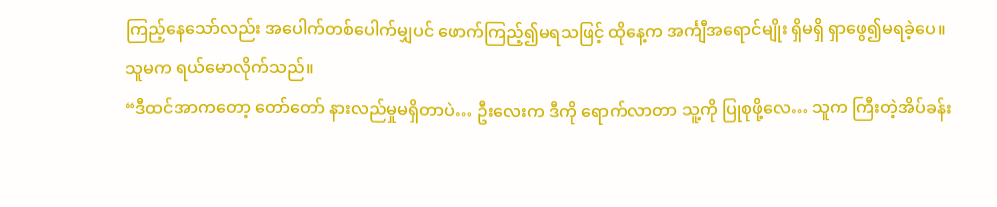ကြည့်နေသော်လည်း အပေါက်တစ်ပေါက်မျှပင် ဖောက်ကြည့်၍မရသဖြင့် ထိုနေ့က အင်္ကျီအရောင်မျိုး ရှိမရှိ ရှာဖွေ၍မရခဲ့ပေ။
သူမက ရယ်မောလိုက်သည်။
“ဒီထင်အာကတော့ တော်တော် နားလည်မှုမရှိတာပဲ… ဦးလေးက ဒီကို ရောက်လာတာ သူ့ကို ပြုစုဖို့လေ… သူက ကြီးတဲ့အိပ်ခန်း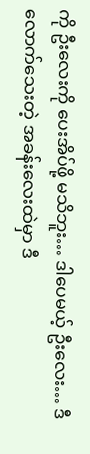ကို ဦးလေးကို ပေးအိပ်ဖို့ မသိဘူး… ဒါပေမယ့် ဦးလေး… ဒီလောက်သေးတဲ့ အခန်းလေးထဲမှာ ဒီ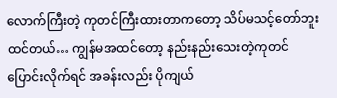လောက်ကြီးတဲ့ ကုတင်ကြီးထားတာကတော့ သိပ်မသင့်တော်ဘူး ထင်တယ်… ကျွန်မအထင်တော့ နည်းနည်းသေးတဲ့ကုတင် ပြောင်းလိုက်ရင် အခန်းလည်း ပိုကျယ်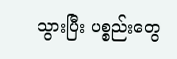သွားပြီး ပစ္စည်းတွေ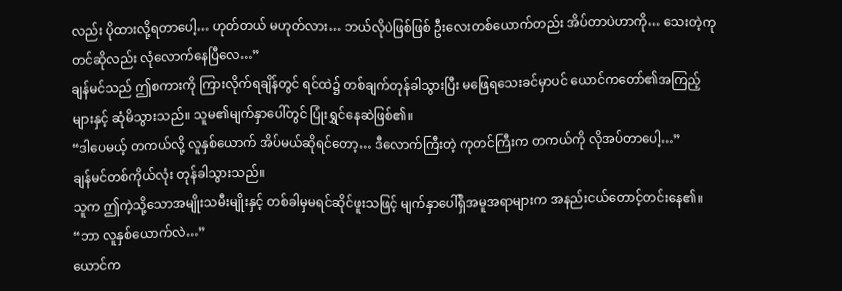လည်း ပိုထားလို့ရတာပေါ့… ဟုတ်တယ် မဟုတ်လား… ဘယ်လိုပဲဖြစ်ဖြစ် ဦးလေးတစ်ယောက်တည်း အိပ်တာပဲဟာကို… သေးတဲ့ကုတင်ဆိုလည်း လုံလောက်နေပြီလေ…”
ချန်မင်သည် ဤစကားကို ကြားလိုက်ရချိန်တွင် ရင်ထဲ၌ တစ်ချက်တုန်ခါသွားပြီး မဖြေရသေးခင်မှာပင် ယောင်ကတော်၏အကြည့်များနှင့် ဆုံမိသွားသည်။ သူမ၏မျက်နှာပေါ်တွင် ပြုံးရွှင်နေဆဲဖြစ်၏။
“ဒါပေမယ့် တကယ်လို့ လူနှစ်ယောက် အိပ်မယ်ဆိုရင်တော့… ဒီလောက်ကြီးတဲ့ ကုတင်ကြီးက တကယ်ကို လိုအပ်တာပေါ့…”
ချန်မင်တစ်ကိုယ်လုံး တုန်ခါသွားသည်။
သူက ဤကဲ့သို့သောအမျိုးသမီးမျိုးနှင့် တစ်ခါမှမရင်ဆိုင်ဖူးသဖြင့် မျက်နှာပေါ်ရှိအမူအရာများက အနည်းငယ်တောင့်တင်းနေ၏။
“ဘာ လူနှစ်ယောက်လဲ…”
ယောင်က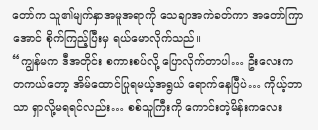တော်က သူ၏မျက်နှာအမူအရာကို သေချာအကဲခတ်ကာ အတော်ကြာအောင် စိုက်ကြည့်ပြီးမှ ရယ်မောလိုက်သည်။
“ကျွန်မက ဒီအတိုင်း စကားစပ်လို့ ပြောလိုက်တာပါ… ဦးလေးက တကယ်တော့ အိမ်ထောင်ပြုရမယ့်အရွယ် ရောက်နေပြီပဲ… ကိုယ့်ဘာသာ ရှာလို့မရရင်လည်း… စစ်သူကြီးကို ကောင်းတဲ့မိန်းကလေး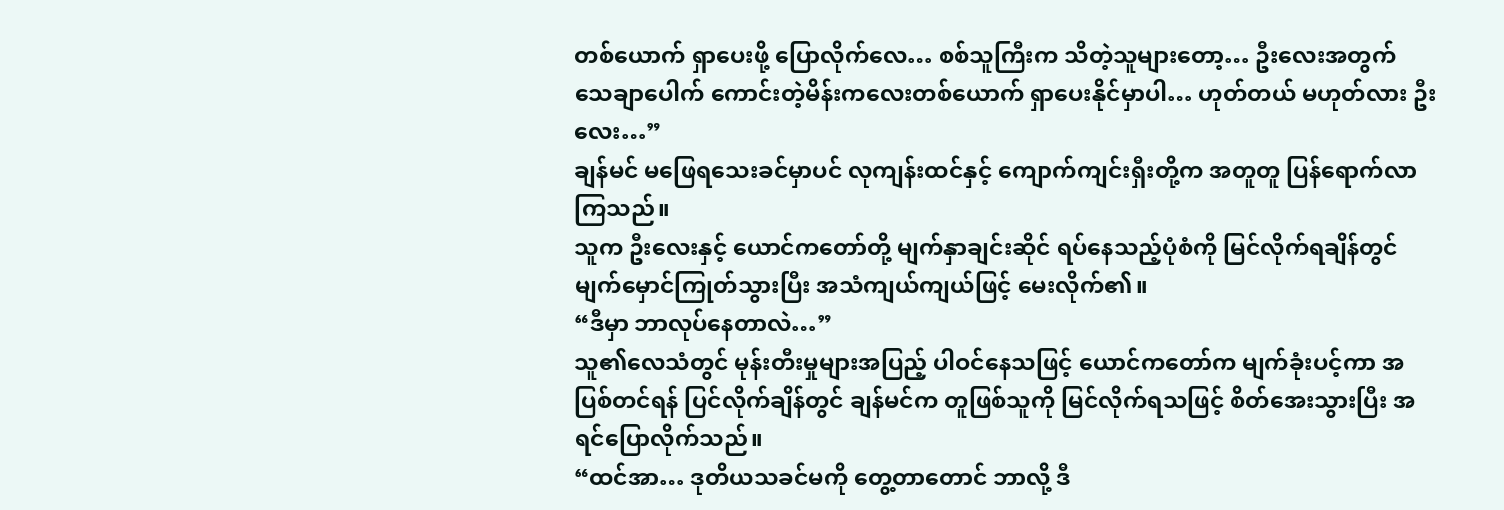တစ်ယောက် ရှာပေးဖို့ ပြောလိုက်လေ… စစ်သူကြီးက သိတဲ့သူများတော့… ဦးလေးအတွက် သေချာပေါက် ကောင်းတဲ့မိန်းကလေးတစ်ယောက် ရှာပေးနိုင်မှာပါ… ဟုတ်တယ် မဟုတ်လား ဦးလေး…”
ချန်မင် မဖြေရသေးခင်မှာပင် လုကျန်းထင်နှင့် ကျောက်ကျင်းရှီးတို့က အတူတူ ပြန်ရောက်လာကြသည်။
သူက ဦးလေးနှင့် ယောင်ကတော်တို့ မျက်နှာချင်းဆိုင် ရပ်နေသည့်ပုံစံကို မြင်လိုက်ရချိန်တွင် မျက်မှောင်ကြုတ်သွားပြီး အသံကျယ်ကျယ်ဖြင့် မေးလိုက်၏။
“ဒီမှာ ဘာလုပ်နေတာလဲ…”
သူ၏လေသံတွင် မုန်းတီးမှုများအပြည့် ပါဝင်နေသဖြင့် ယောင်ကတော်က မျက်ခုံးပင့်ကာ အပြစ်တင်ရန် ပြင်လိုက်ချိန်တွင် ချန်မင်က တူဖြစ်သူကို မြင်လိုက်ရသဖြင့် စိတ်အေးသွားပြီး အရင်ပြောလိုက်သည်။
“ထင်အာ… ဒုတိယသခင်မကို တွေ့တာတောင် ဘာလို့ ဒီ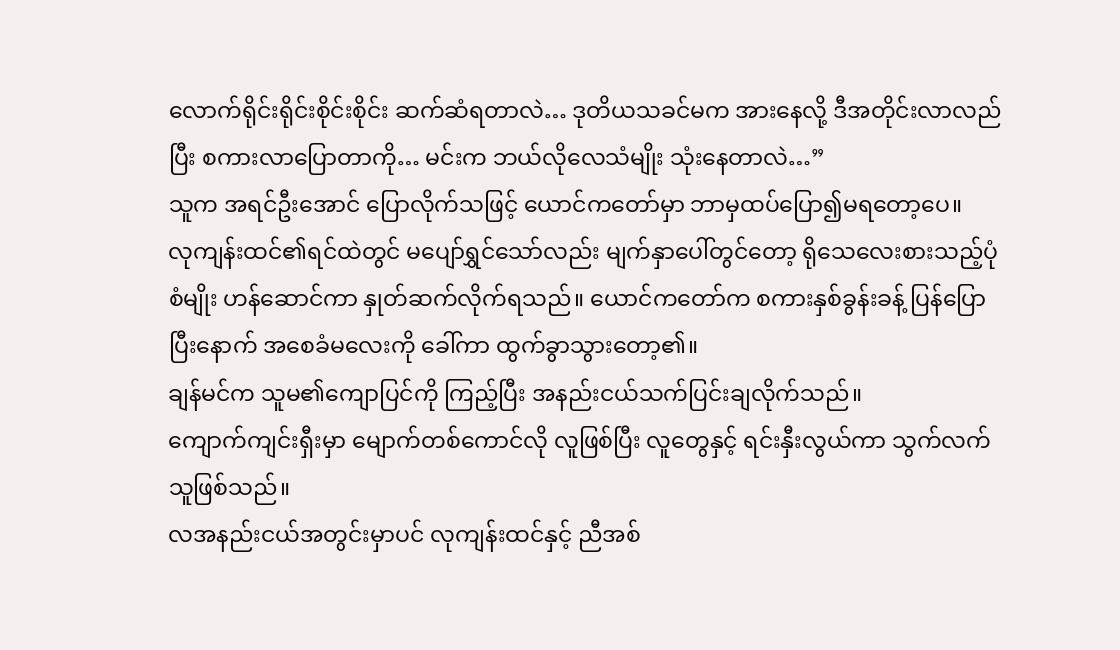လောက်ရိုင်းရိုင်းစိုင်းစိုင်း ဆက်ဆံရတာလဲ… ဒုတိယသခင်မက အားနေလို့ ဒီအတိုင်းလာလည်ပြီး စကားလာပြောတာကို… မင်းက ဘယ်လိုလေသံမျိုး သုံးနေတာလဲ…”
သူက အရင်ဦးအောင် ပြောလိုက်သဖြင့် ယောင်ကတော်မှာ ဘာမှထပ်ပြော၍မရတော့ပေ။
လုကျန်းထင်၏ရင်ထဲတွင် မပျော်ရွှင်သော်လည်း မျက်နှာပေါ်တွင်တော့ ရိုသေလေးစားသည့်ပုံစံမျိုး ဟန်ဆောင်ကာ နှုတ်ဆက်လိုက်ရသည်။ ယောင်ကတော်က စကားနှစ်ခွန်းခန့် ပြန်ပြောပြီးနောက် အစေခံမလေးကို ခေါ်ကာ ထွက်ခွာသွားတော့၏။
ချန်မင်က သူမ၏ကျောပြင်ကို ကြည့်ပြီး အနည်းငယ်သက်ပြင်းချလိုက်သည်။
ကျောက်ကျင်းရှီးမှာ မျောက်တစ်ကောင်လို လူဖြစ်ပြီး လူတွေနှင့် ရင်းနှီးလွယ်ကာ သွက်လက်သူဖြစ်သည်။
လအနည်းငယ်အတွင်းမှာပင် လုကျန်းထင်နှင့် ညီအစ်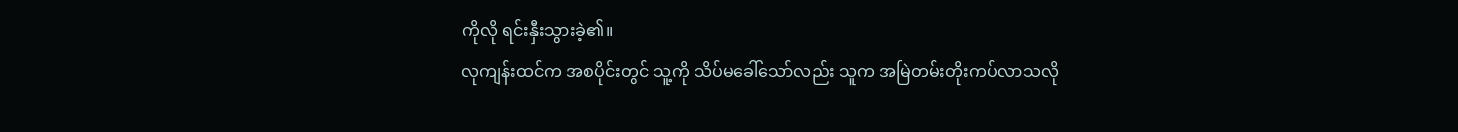ကိုလို ရင်းနှီးသွားခဲ့၏။
လုကျန်းထင်က အစပိုင်းတွင် သူ့ကို သိပ်မခေါ်သော်လည်း သူက အမြဲတမ်းတိုးကပ်လာသလို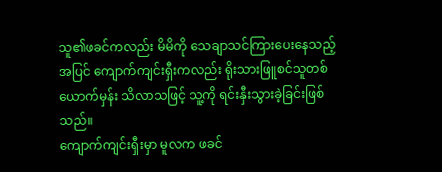သူ၏ဖခင်ကလည်း မိမိကို သေချာသင်ကြားပေးနေသည့်အပြင် ကျောက်ကျင်းရှီးကလည်း ရိုးသားဖြူစင်သူတစ်ယောက်မှန်း သိလာသဖြင့် သူ့ကို ရင်းနှီးသွားခဲ့ခြင်းဖြစ်သည်။
ကျောက်ကျင်းရှီးမှာ မူလက ဖခင်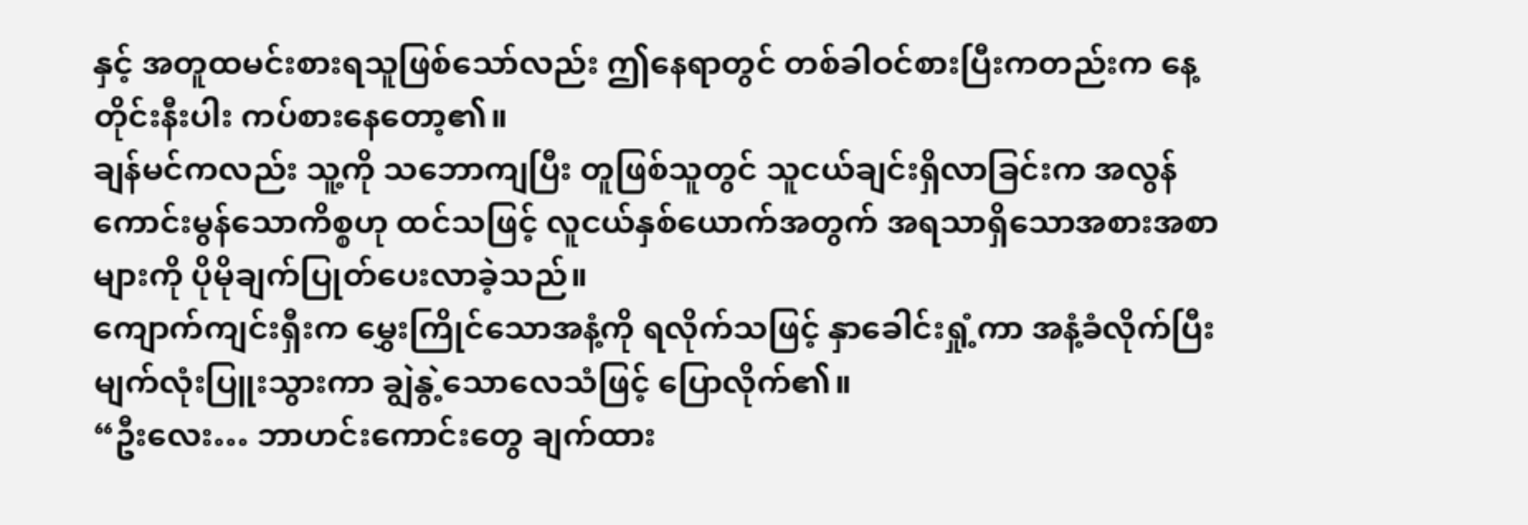နှင့် အတူထမင်းစားရသူဖြစ်သော်လည်း ဤနေရာတွင် တစ်ခါဝင်စားပြီးကတည်းက နေ့တိုင်းနီးပါး ကပ်စားနေတော့၏။
ချန်မင်ကလည်း သူ့ကို သဘောကျပြီး တူဖြစ်သူတွင် သူငယ်ချင်းရှိလာခြင်းက အလွန်ကောင်းမွန်သောကိစ္စဟု ထင်သဖြင့် လူငယ်နှစ်ယောက်အတွက် အရသာရှိသောအစားအစာများကို ပိုမိုချက်ပြုတ်ပေးလာခဲ့သည်။
ကျောက်ကျင်းရှီးက မွှေးကြိုင်သောအနံ့ကို ရလိုက်သဖြင့် နှာခေါင်းရှုံ့ကာ အနံ့ခံလိုက်ပြီး မျက်လုံးပြူးသွားကာ ချွဲနွဲ့သောလေသံဖြင့် ပြောလိုက်၏။
“ဦးလေး… ဘာဟင်းကောင်းတွေ ချက်ထား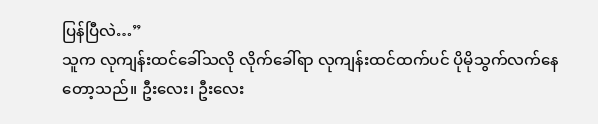ပြန်ပြီလဲ…”
သူက လုကျန်းထင်ခေါ်သလို လိုက်ခေါ်ရာ လုကျန်းထင်ထက်ပင် ပိုမိုသွက်လက်နေတော့သည်။ ဦးလေး၊ ဦးလေး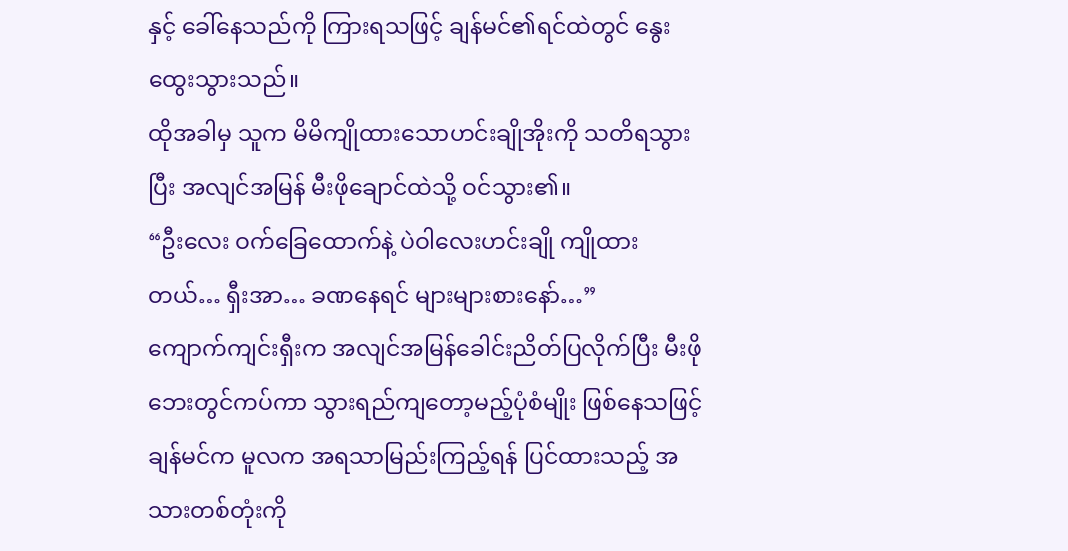နှင့် ခေါ်နေသည်ကို ကြားရသဖြင့် ချန်မင်၏ရင်ထဲတွင် နွေးထွေးသွားသည်။
ထိုအခါမှ သူက မိမိကျိုထားသောဟင်းချိုအိုးကို သတိရသွားပြီး အလျင်အမြန် မီးဖိုချောင်ထဲသို့ ဝင်သွား၏။
“ဦးလေး ဝက်ခြေထောက်နဲ့ ပဲဝါလေးဟင်းချို ကျိုထားတယ်… ရှီးအာ… ခဏနေရင် များများစားနော်…”
ကျောက်ကျင်းရှီးက အလျင်အမြန်ခေါင်းညိတ်ပြလိုက်ပြီး မီးဖိုဘေးတွင်ကပ်ကာ သွားရည်ကျတော့မည့်ပုံစံမျိုး ဖြစ်နေသဖြင့် ချန်မင်က မူလက အရသာမြည်းကြည့်ရန် ပြင်ထားသည့် အသားတစ်တုံးကို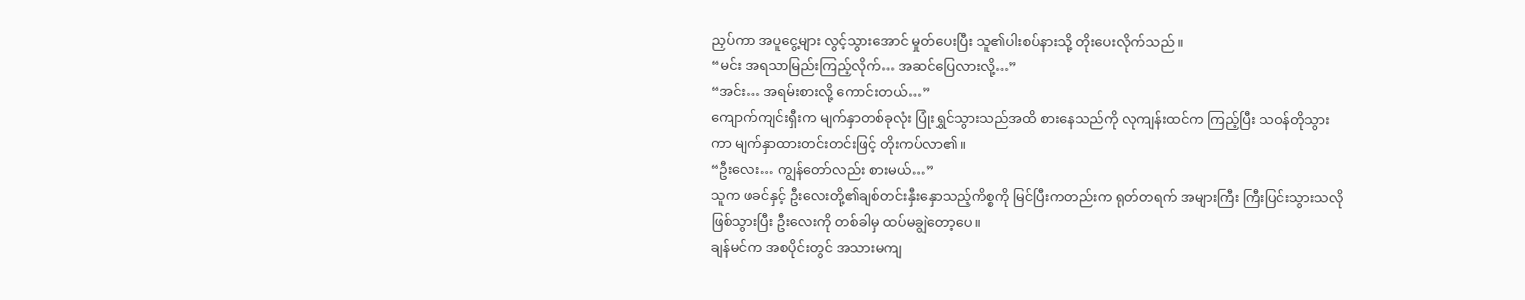ညှပ်ကာ အပူငွေ့များ လွင့်သွားအောင် မှုတ်ပေးပြီး သူ၏ပါးစပ်နားသို့ တိုးပေးလိုက်သည်။
“မင်း အရသာမြည်းကြည့်လိုက်… အဆင်ပြေလားလို့…”
“အင်း… အရမ်းစားလို့ ကောင်းတယ်…”
ကျောက်ကျင်းရှီးက မျက်နှာတစ်ခုလုံး ပြုံးရွှင်သွားသည်အထိ စားနေသည်ကို လုကျန်းထင်က ကြည့်ပြီး သဝန်တိုသွားကာ မျက်နှာထားတင်းတင်းဖြင့် တိုးကပ်လာ၏။
“ဦးလေး… ကျွန်တော်လည်း စားမယ်…”
သူက ဖခင်နှင့် ဦးလေးတို့၏ချစ်တင်းနှီးနှောသည့်ကိစ္စကို မြင်ပြီးကတည်းက ရုတ်တရက် အများကြီး ကြီးပြင်းသွားသလို ဖြစ်သွားပြီး ဦးလေးကို တစ်ခါမှ ထပ်မချွဲတော့ပေ။
ချန်မင်က အစပိုင်းတွင် အသားမကျ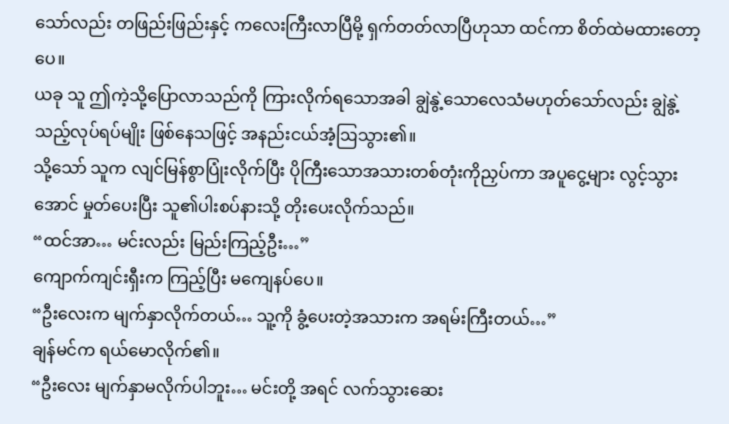သော်လည်း တဖြည်းဖြည်းနှင့် ကလေးကြီးလာပြီမို့ ရှက်တတ်လာပြီဟုသာ ထင်ကာ စိတ်ထဲမထားတော့ပေ။
ယခု သူ ဤကဲ့သို့ပြောလာသည်ကို ကြားလိုက်ရသောအခါ ချွဲနွဲ့သောလေသံမဟုတ်သော်လည်း ချွဲနွဲ့သည့်လုပ်ရပ်မျိုး ဖြစ်နေသဖြင့် အနည်းငယ်အံ့ဩသွား၏။
သို့သော် သူက လျင်မြန်စွာပြုံးလိုက်ပြီး ပိုကြီးသောအသားတစ်တုံးကိုညှပ်ကာ အပူငွေ့များ လွင့်သွားအောင် မှုတ်ပေးပြီး သူ၏ပါးစပ်နားသို့ တိုးပေးလိုက်သည်။
“ထင်အာ… မင်းလည်း မြည်းကြည့်ဦး…”
ကျောက်ကျင်းရှီးက ကြည့်ပြီး မကျေနပ်ပေ။
“ဦးလေးက မျက်နှာလိုက်တယ်… သူ့ကို ခွံ့ပေးတဲ့အသားက အရမ်းကြီးတယ်…”
ချန်မင်က ရယ်မောလိုက်၏။
“ဦးလေး မျက်နှာမလိုက်ပါဘူး… မင်းတို့ အရင် လက်သွားဆေး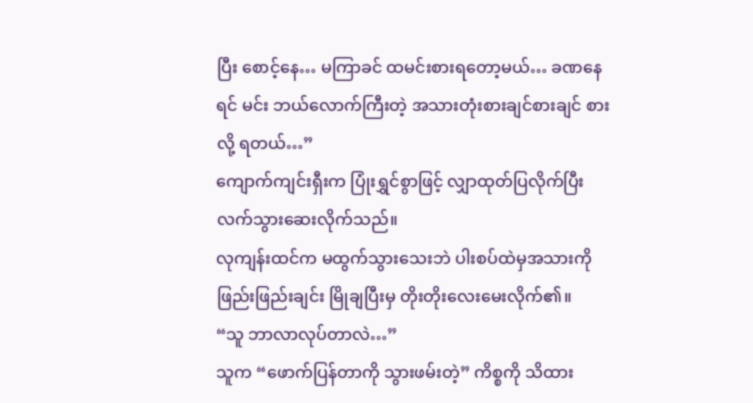ပြီး စောင့်နေ… မကြာခင် ထမင်းစားရတော့မယ်… ခဏနေရင် မင်း ဘယ်လောက်ကြီးတဲ့ အသားတုံးစားချင်စားချင် စားလို့ ရတယ်…”
ကျောက်ကျင်းရှီးက ပြုံးရွှင်စွာဖြင့် လျှာထုတ်ပြလိုက်ပြီး လက်သွားဆေးလိုက်သည်။
လုကျန်းထင်က မထွက်သွားသေးဘဲ ပါးစပ်ထဲမှအသားကို ဖြည်းဖြည်းချင်း မြိုချပြီးမှ တိုးတိုးလေးမေးလိုက်၏။
“သူ ဘာလာလုပ်တာလဲ…”
သူက “ဖောက်ပြန်တာကို သွားဖမ်းတဲ့” ကိစ္စကို သိထား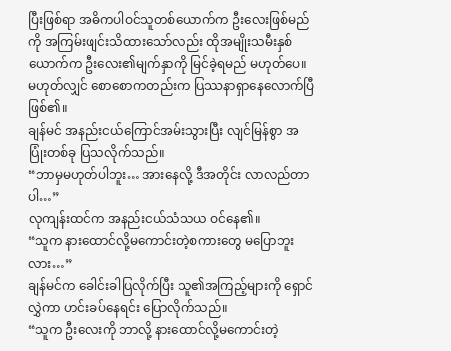ပြီးဖြစ်ရာ အဓိကပါဝင်သူတစ်ယောက်က ဦးလေးဖြစ်မည်ကို အကြမ်းဖျင်းသိထားသော်လည်း ထိုအမျိုးသမီးနှစ်ယောက်က ဦးလေး၏မျက်နှာကို မြင်ခဲ့ရမည် မဟုတ်ပေ။
မဟုတ်လျှင် စောစောကတည်းက ပြဿနာရှာနေလောက်ပြီဖြစ်၏။
ချန်မင် အနည်းငယ်ကြောင်အမ်းသွားပြီး လျင်မြန်စွာ အပြုံးတစ်ခု ပြသလိုက်သည်။
“ဘာမှမဟုတ်ပါဘူး… အားနေလို့ ဒီအတိုင်း လာလည်တာပါ…”
လုကျန်းထင်က အနည်းငယ်သံသယ ဝင်နေ၏။
“သူက နားထောင်လို့မကောင်းတဲ့စကားတွေ မပြောဘူးလား…”
ချန်မင်က ခေါင်းခါပြလိုက်ပြီး သူ၏အကြည့်များကို ရှောင်လွှဲကာ ဟင်းခပ်နေရင်း ပြောလိုက်သည်။
“သူက ဦးလေးကို ဘာလို့ နားထောင်လို့မကောင်းတဲ့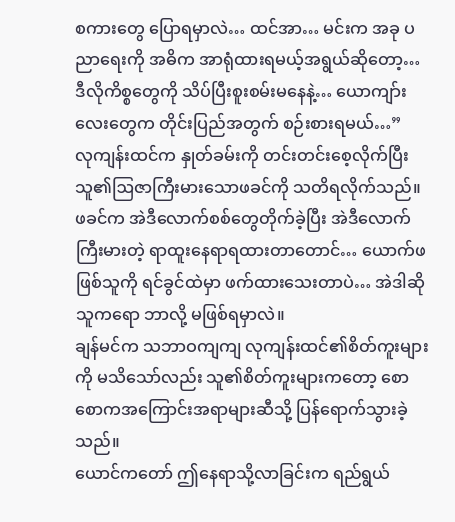စကားတွေ ပြောရမှာလဲ… ထင်အာ… မင်းက အခု ပညာရေးကို အဓိက အာရုံထားရမယ့်အရွယ်ဆိုတော့… ဒီလိုကိစ္စတွေကို သိပ်ပြီးစူးစမ်းမနေနဲ့… ယောကျာ်းလေးတွေက တိုင်းပြည်အတွက် စဉ်းစားရမယ်…”
လုကျန်းထင်က နှုတ်ခမ်းကို တင်းတင်းစေ့လိုက်ပြီး သူ၏ဩဇာကြီးမားသောဖခင်ကို သတိရလိုက်သည်။
ဖခင်က အဲဒီလောက်စစ်တွေတိုက်ခဲ့ပြီး အဲဒီလောက်ကြီးမားတဲ့ ရာထူးနေရာရထားတာတောင်… ယောက်ဖဖြစ်သူကို ရင်ခွင်ထဲမှာ ဖက်ထားသေးတာပဲ… အဲဒါဆို သူကရော ဘာလို့ မဖြစ်ရမှာလဲ။
ချန်မင်က သဘာဝကျကျ လုကျန်းထင်၏စိတ်ကူးများကို မသိသော်လည်း သူ၏စိတ်ကူးများကတော့ စောစောကအကြောင်းအရာများဆီသို့ ပြန်ရောက်သွားခဲ့သည်။
ယောင်ကတော် ဤနေရာသို့လာခြင်းက ရည်ရွယ်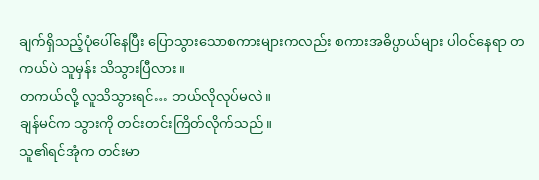ချက်ရှိသည့်ပုံပေါ်နေပြီး ပြောသွားသောစကားများကလည်း စကားအဓိပ္ပာယ်များ ပါဝင်နေရာ တကယ်ပဲ သူမှန်း သိသွားပြီလား။
တကယ်လို့ လူသိသွားရင်… ဘယ်လိုလုပ်မလဲ။
ချန်မင်က သွားကို တင်းတင်းကြိတ်လိုက်သည်။
သူ၏ရင်အုံက တင်းမာ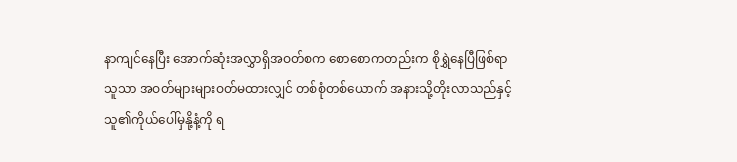နာကျင်နေပြီး အောက်ဆုံးအလွှာရှိအဝတ်စက စောစောကတည်းက စိုရွှဲနေပြီဖြစ်ရာ သူသာ အဝတ်များများဝတ်မထားလျှင် တစ်စုံတစ်ယောက် အနားသို့တိုးလာသည်နှင့် သူ၏ကိုယ်ပေါ်မှနို့နံ့ကို ရ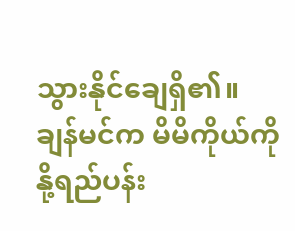သွားနိုင်ချေရှိ၏။
ချန်မင်က မိမိကိုယ်ကို နို့ရည်ပန်း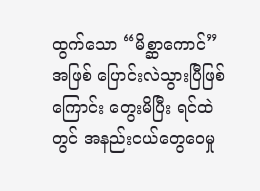ထွက်သော “မိစ္ဆာကောင်” အဖြစ် ပြောင်းလဲသွားပြီဖြစ်ကြောင်း တွေးမိပြီး ရင်ထဲတွင် အနည်းငယ်တွေဝေမှု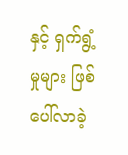နှင့် ရှက်ရွံ့မှုများ ဖြစ်ပေါ်လာခဲ့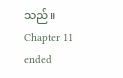သည်။
Chapter 11 ended